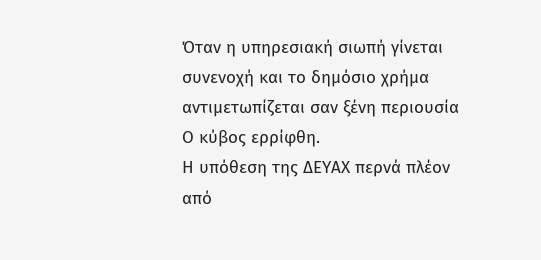Όταν η υπηρεσιακή σιωπή γίνεται συνενοχή και το δημόσιο χρήμα αντιμετωπίζεται σαν ξένη περιουσία
Ο κύβος ερρίφθη.
Η υπόθεση της ΔΕΥΑΧ περνά πλέον από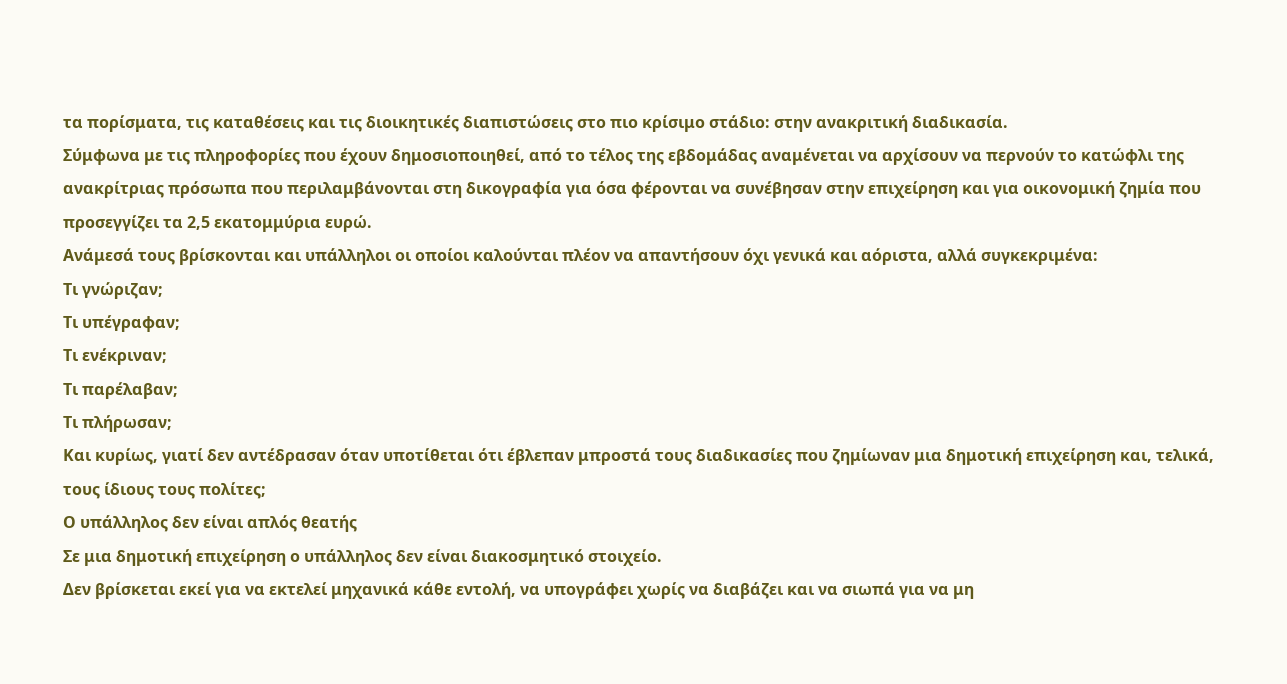τα πορίσματα, τις καταθέσεις και τις διοικητικές διαπιστώσεις στο πιο κρίσιμο στάδιο: στην ανακριτική διαδικασία.
Σύμφωνα με τις πληροφορίες που έχουν δημοσιοποιηθεί, από το τέλος της εβδομάδας αναμένεται να αρχίσουν να περνούν το κατώφλι της ανακρίτριας πρόσωπα που περιλαμβάνονται στη δικογραφία για όσα φέρονται να συνέβησαν στην επιχείρηση και για οικονομική ζημία που προσεγγίζει τα 2,5 εκατομμύρια ευρώ.
Ανάμεσά τους βρίσκονται και υπάλληλοι οι οποίοι καλούνται πλέον να απαντήσουν όχι γενικά και αόριστα, αλλά συγκεκριμένα:
Τι γνώριζαν;
Τι υπέγραφαν;
Τι ενέκριναν;
Τι παρέλαβαν;
Τι πλήρωσαν;
Και κυρίως, γιατί δεν αντέδρασαν όταν υποτίθεται ότι έβλεπαν μπροστά τους διαδικασίες που ζημίωναν μια δημοτική επιχείρηση και, τελικά, τους ίδιους τους πολίτες;
Ο υπάλληλος δεν είναι απλός θεατής
Σε μια δημοτική επιχείρηση ο υπάλληλος δεν είναι διακοσμητικό στοιχείο.
Δεν βρίσκεται εκεί για να εκτελεί μηχανικά κάθε εντολή, να υπογράφει χωρίς να διαβάζει και να σιωπά για να μη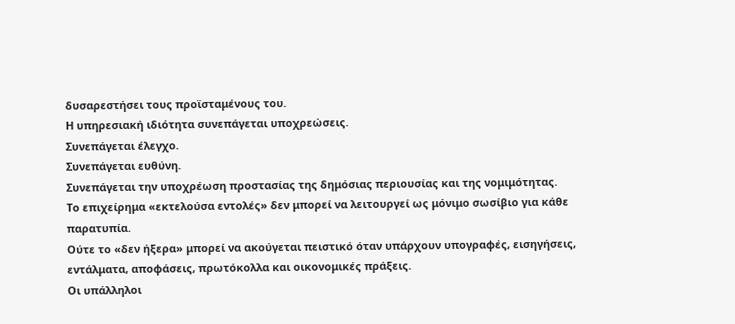δυσαρεστήσει τους προϊσταμένους του.
Η υπηρεσιακή ιδιότητα συνεπάγεται υποχρεώσεις.
Συνεπάγεται έλεγχο.
Συνεπάγεται ευθύνη.
Συνεπάγεται την υποχρέωση προστασίας της δημόσιας περιουσίας και της νομιμότητας.
Το επιχείρημα «εκτελούσα εντολές» δεν μπορεί να λειτουργεί ως μόνιμο σωσίβιο για κάθε παρατυπία.
Ούτε το «δεν ήξερα» μπορεί να ακούγεται πειστικό όταν υπάρχουν υπογραφές, εισηγήσεις, εντάλματα, αποφάσεις, πρωτόκολλα και οικονομικές πράξεις.
Οι υπάλληλοι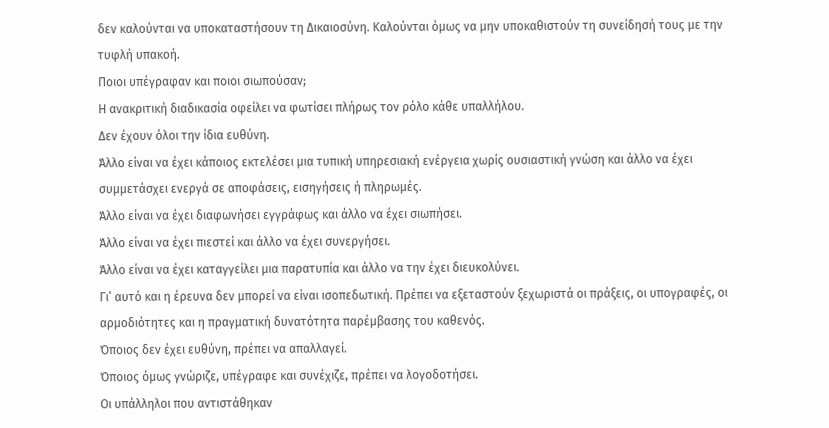δεν καλούνται να υποκαταστήσουν τη Δικαιοσύνη. Καλούνται όμως να μην υποκαθιστούν τη συνείδησή τους με την τυφλή υπακοή.
Ποιοι υπέγραφαν και ποιοι σιωπούσαν;
Η ανακριτική διαδικασία οφείλει να φωτίσει πλήρως τον ρόλο κάθε υπαλλήλου.
Δεν έχουν όλοι την ίδια ευθύνη.
Άλλο είναι να έχει κάποιος εκτελέσει μια τυπική υπηρεσιακή ενέργεια χωρίς ουσιαστική γνώση και άλλο να έχει συμμετάσχει ενεργά σε αποφάσεις, εισηγήσεις ή πληρωμές.
Άλλο είναι να έχει διαφωνήσει εγγράφως και άλλο να έχει σιωπήσει.
Άλλο είναι να έχει πιεστεί και άλλο να έχει συνεργήσει.
Άλλο είναι να έχει καταγγείλει μια παρατυπία και άλλο να την έχει διευκολύνει.
Γι’ αυτό και η έρευνα δεν μπορεί να είναι ισοπεδωτική. Πρέπει να εξεταστούν ξεχωριστά οι πράξεις, οι υπογραφές, οι αρμοδιότητες και η πραγματική δυνατότητα παρέμβασης του καθενός.
Όποιος δεν έχει ευθύνη, πρέπει να απαλλαγεί.
Όποιος όμως γνώριζε, υπέγραφε και συνέχιζε, πρέπει να λογοδοτήσει.
Οι υπάλληλοι που αντιστάθηκαν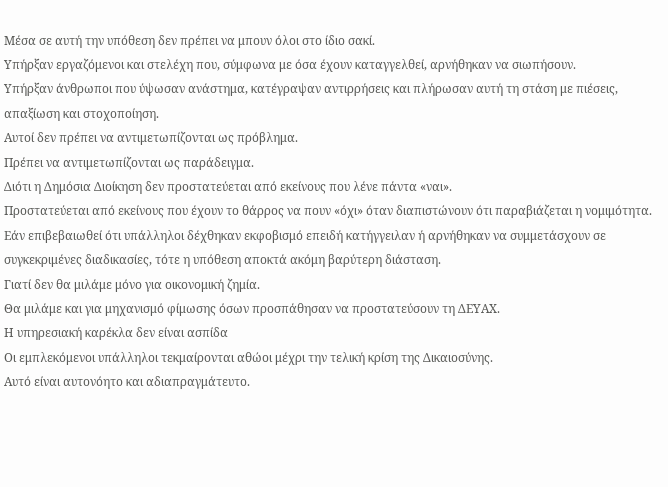Μέσα σε αυτή την υπόθεση δεν πρέπει να μπουν όλοι στο ίδιο σακί.
Υπήρξαν εργαζόμενοι και στελέχη που, σύμφωνα με όσα έχουν καταγγελθεί, αρνήθηκαν να σιωπήσουν.
Υπήρξαν άνθρωποι που ύψωσαν ανάστημα, κατέγραψαν αντιρρήσεις και πλήρωσαν αυτή τη στάση με πιέσεις, απαξίωση και στοχοποίηση.
Αυτοί δεν πρέπει να αντιμετωπίζονται ως πρόβλημα.
Πρέπει να αντιμετωπίζονται ως παράδειγμα.
Διότι η Δημόσια Διοίκηση δεν προστατεύεται από εκείνους που λένε πάντα «ναι».
Προστατεύεται από εκείνους που έχουν το θάρρος να πουν «όχι» όταν διαπιστώνουν ότι παραβιάζεται η νομιμότητα.
Εάν επιβεβαιωθεί ότι υπάλληλοι δέχθηκαν εκφοβισμό επειδή κατήγγειλαν ή αρνήθηκαν να συμμετάσχουν σε συγκεκριμένες διαδικασίες, τότε η υπόθεση αποκτά ακόμη βαρύτερη διάσταση.
Γιατί δεν θα μιλάμε μόνο για οικονομική ζημία.
Θα μιλάμε και για μηχανισμό φίμωσης όσων προσπάθησαν να προστατεύσουν τη ΔΕΥΑΧ.
Η υπηρεσιακή καρέκλα δεν είναι ασπίδα
Οι εμπλεκόμενοι υπάλληλοι τεκμαίρονται αθώοι μέχρι την τελική κρίση της Δικαιοσύνης.
Αυτό είναι αυτονόητο και αδιαπραγμάτευτο.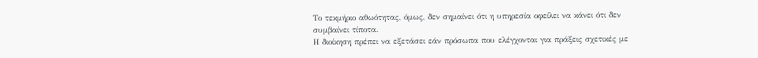Το τεκμήριο αθωότητας, όμως, δεν σημαίνει ότι η υπηρεσία οφείλει να κάνει ότι δεν συμβαίνει τίποτα.
Η διοίκηση πρέπει να εξετάσει εάν πρόσωπα που ελέγχονται για πράξεις σχετικές με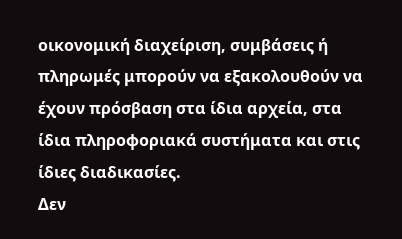οικονομική διαχείριση, συμβάσεις ή πληρωμές μπορούν να εξακολουθούν να έχουν πρόσβαση στα ίδια αρχεία, στα ίδια πληροφοριακά συστήματα και στις ίδιες διαδικασίες.
Δεν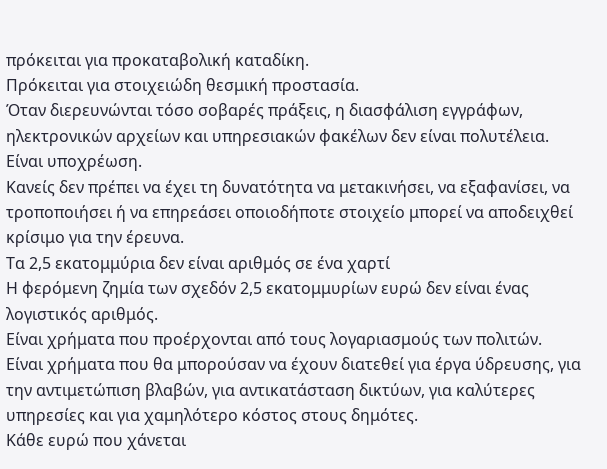πρόκειται για προκαταβολική καταδίκη.
Πρόκειται για στοιχειώδη θεσμική προστασία.
Όταν διερευνώνται τόσο σοβαρές πράξεις, η διασφάλιση εγγράφων, ηλεκτρονικών αρχείων και υπηρεσιακών φακέλων δεν είναι πολυτέλεια.
Είναι υποχρέωση.
Κανείς δεν πρέπει να έχει τη δυνατότητα να μετακινήσει, να εξαφανίσει, να τροποποιήσει ή να επηρεάσει οποιοδήποτε στοιχείο μπορεί να αποδειχθεί κρίσιμο για την έρευνα.
Τα 2,5 εκατομμύρια δεν είναι αριθμός σε ένα χαρτί
Η φερόμενη ζημία των σχεδόν 2,5 εκατομμυρίων ευρώ δεν είναι ένας λογιστικός αριθμός.
Είναι χρήματα που προέρχονται από τους λογαριασμούς των πολιτών.
Είναι χρήματα που θα μπορούσαν να έχουν διατεθεί για έργα ύδρευσης, για την αντιμετώπιση βλαβών, για αντικατάσταση δικτύων, για καλύτερες υπηρεσίες και για χαμηλότερο κόστος στους δημότες.
Κάθε ευρώ που χάνεται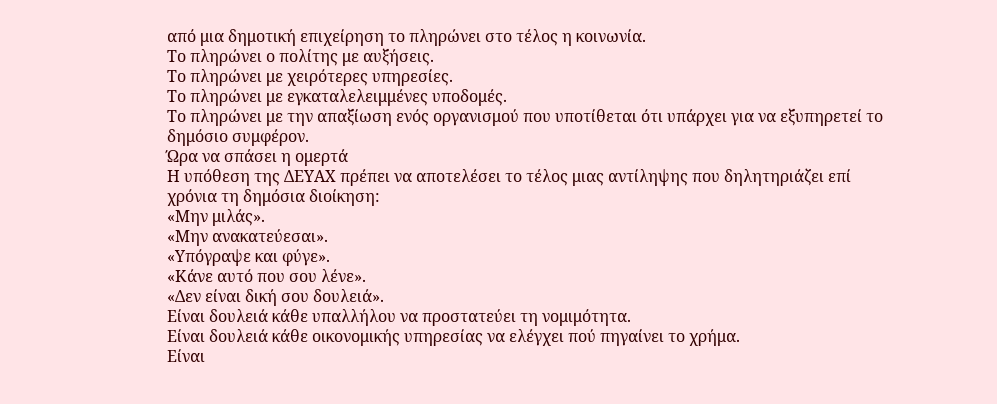από μια δημοτική επιχείρηση το πληρώνει στο τέλος η κοινωνία.
Το πληρώνει ο πολίτης με αυξήσεις.
Το πληρώνει με χειρότερες υπηρεσίες.
Το πληρώνει με εγκαταλελειμμένες υποδομές.
Το πληρώνει με την απαξίωση ενός οργανισμού που υποτίθεται ότι υπάρχει για να εξυπηρετεί το δημόσιο συμφέρον.
Ώρα να σπάσει η ομερτά
Η υπόθεση της ΔΕΥΑΧ πρέπει να αποτελέσει το τέλος μιας αντίληψης που δηλητηριάζει επί χρόνια τη δημόσια διοίκηση:
«Μην μιλάς».
«Μην ανακατεύεσαι».
«Υπόγραψε και φύγε».
«Κάνε αυτό που σου λένε».
«Δεν είναι δική σου δουλειά».
Είναι δουλειά κάθε υπαλλήλου να προστατεύει τη νομιμότητα.
Είναι δουλειά κάθε οικονομικής υπηρεσίας να ελέγχει πού πηγαίνει το χρήμα.
Είναι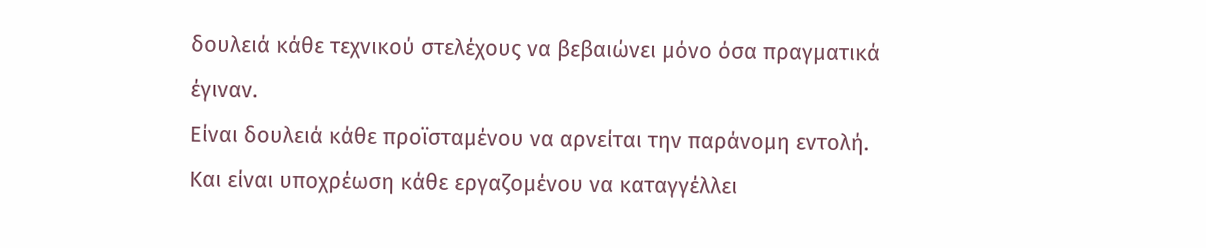δουλειά κάθε τεχνικού στελέχους να βεβαιώνει μόνο όσα πραγματικά έγιναν.
Είναι δουλειά κάθε προϊσταμένου να αρνείται την παράνομη εντολή.
Και είναι υποχρέωση κάθε εργαζομένου να καταγγέλλει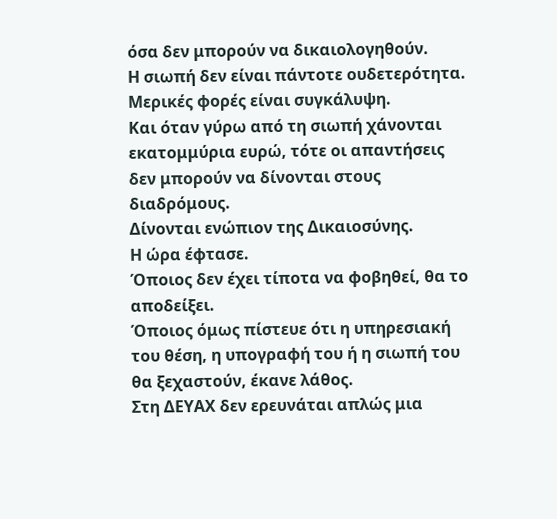όσα δεν μπορούν να δικαιολογηθούν.
Η σιωπή δεν είναι πάντοτε ουδετερότητα.
Μερικές φορές είναι συγκάλυψη.
Και όταν γύρω από τη σιωπή χάνονται εκατομμύρια ευρώ, τότε οι απαντήσεις δεν μπορούν να δίνονται στους διαδρόμους.
Δίνονται ενώπιον της Δικαιοσύνης.
Η ώρα έφτασε.
Όποιος δεν έχει τίποτα να φοβηθεί, θα το αποδείξει.
Όποιος όμως πίστευε ότι η υπηρεσιακή του θέση, η υπογραφή του ή η σιωπή του θα ξεχαστούν, έκανε λάθος.
Στη ΔΕΥΑΧ δεν ερευνάται απλώς μια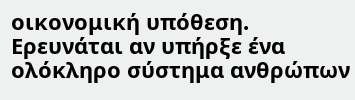οικονομική υπόθεση.
Ερευνάται αν υπήρξε ένα ολόκληρο σύστημα ανθρώπων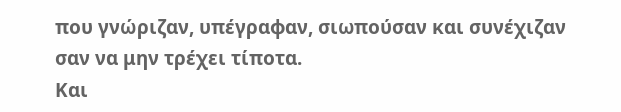που γνώριζαν, υπέγραφαν, σιωπούσαν και συνέχιζαν σαν να μην τρέχει τίποτα.
Και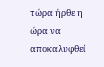τώρα ήρθε η ώρα να αποκαλυφθεί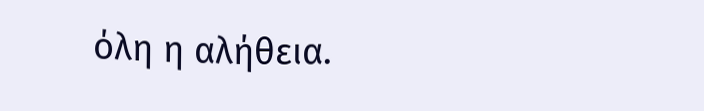όλη η αλήθεια.